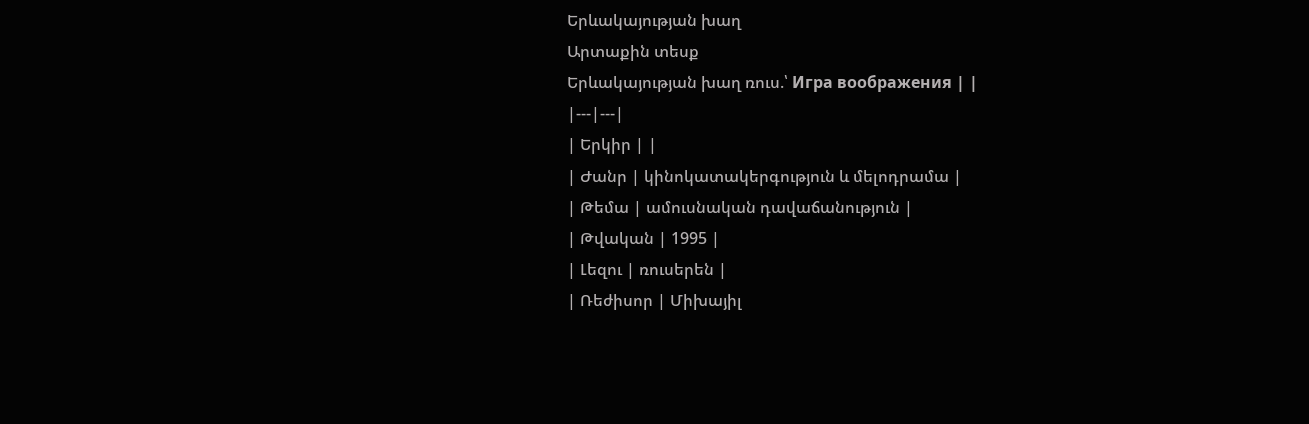Երևակայության խաղ
Արտաքին տեսք
Երևակայության խաղ ռուս.՝ Игра воображения | |
|---|---|
| Երկիր | |
| Ժանր | կինոկատակերգություն և մելոդրամա |
| Թեմա | ամուսնական դավաճանություն |
| Թվական | 1995 |
| Լեզու | ռուսերեն |
| Ռեժիսոր | Միխայիլ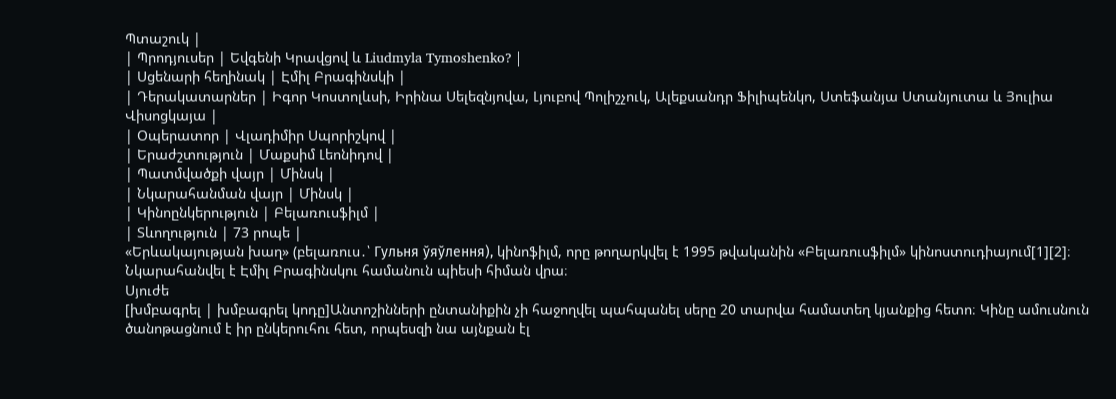Պտաշուկ |
| Պրոդյուսեր | Եվգենի Կրավցով և Liudmyla Tymoshenko? |
| Սցենարի հեղինակ | Էմիլ Բրագինսկի |
| Դերակատարներ | Իգոր Կոստոլևսի, Իրինա Սելեզնյովա, Լյուբով Պոլիշչուկ, Ալեքսանդր Ֆիլիպենկո, Ստեֆանյա Ստանյուտա և Յուլիա Վիսոցկայա |
| Օպերատոր | Վլադիմիր Սպորիշկով |
| Երաժշտություն | Մաքսիմ Լեոնիդով |
| Պատմվածքի վայր | Մինսկ |
| Նկարահանման վայր | Մինսկ |
| Կինոընկերություն | Բելառուսֆիլմ |
| Տևողություն | 73 րոպե |
«Երևակայության խաղ» (բելառուս․՝ Гульня ўяўлення), կինոֆիլմ, որը թողարկվել է 1995 թվականին «Բելառուսֆիլմ» կինոստուդիայում[1][2]։ Նկարահանվել է Էմիլ Բրագինսկու համանուն պիեսի հիման վրա։
Սյուժե
[խմբագրել | խմբագրել կոդը]Անտոշինների ընտանիքին չի հաջողվել պահպանել սերը 20 տարվա համատեղ կյանքից հետո։ Կինը ամուսնուն ծանոթացնում է իր ընկերուհու հետ, որպեսզի նա այնքան էլ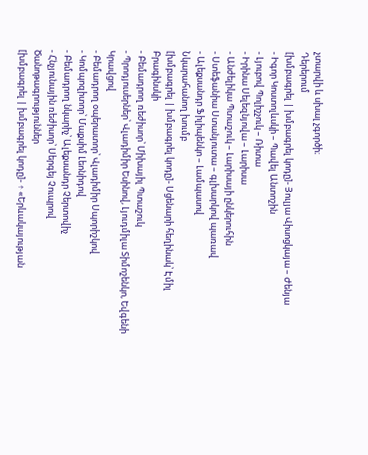չտարվի և սխալ չգործի։
Դերերում
[խմբագրել | խմբագրել կոդը]- Յուլյա Վիսոցկայա – Ժենյա
- Իգոր Կոստոլևսկի – Պավել Անտոշին
- Լյուբով Պոլիշչուկ – Ռիտա
- Իրինա Սելեզնյովա – Լարիսա
- Անժելիկա Պտաշուկ – Լարիսայի ընկերուհին
- Ստեֆանիա Ստանյուտա – գլխարկով պառավ
- Ալեքսանդր Ֆիլիպենկո – Լամպասով
Նկարահանող խումբ
[խմբագրել | խմբագրել կոդը]- Սցենարի հեղինակ՝ Էմիլ Բրագինսկի
- Բեմադրող ռեժիսոր՝ Միխայիլ Պտաշուկ
- Պրոդյուսերներ՝ Վլադիմիր Եսինով, Լյուդմիլա Տիմոշենկո, Եվգենի Կրավցով
- Բեմադրող օպերատոր՝ Վլադիմիր Սպորիշկով
- Կոմպոզիտոր՝ Մաքսիմ Լեոնիդով
- Բեմադրող նկարիչ՝ Ալեքսանդր Չերտովիչ
- Հնչյունային ռեժիսոր՝ Սերգեյ Չուպրով
Ծանոթագրություններ
[խմբագրել | խմբագրել կոդը]- ↑ «Երևակայության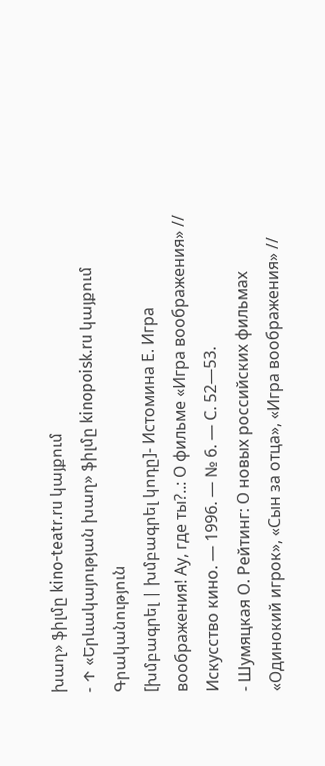խաղ» ֆիլմը kino-teatr.ru կայքում
- ↑ «Երևակայության խաղ» ֆիլմը kinopoisk.ru կայքում
Գրականություն
[խմբագրել | խմբագրել կոդը]- Истомина Е. Игра воображения! Ау, где ты?..: О фильме «Игра воображения» // Искусство кино. — 1996. — № 6. — С. 52—53.
- Шумяцкая О. Рейтинг: О новых российских фильмах «Одинокий игрок», «Сын за отца», «Игра воображения» //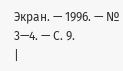Экран. — 1996. — № 3—4. — С. 9.
|